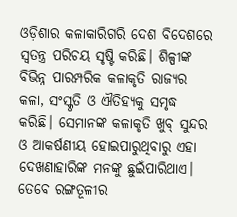ଓଡ଼ିଶାର କଳାକାରିଗରି ଦେଶ ବିଦେଶରେ ସ୍ବତନ୍ତ୍ର ପରିଚୟ ସୃଷ୍ଟି କରିଛି। ଶିଳ୍ପୀଙ୍କ ବିଭିନ୍ନ ପାରମ୍ପରିକ କଳାକୃତି ରାଜ୍ୟର କଳା, ସଂସ୍କୃତି ଓ ଐତିହ୍ୟକୁ ସମୃଦ୍ଧ କରିଛି। ସେମାନଙ୍କ କଳାକୃତି ଖୁବ୍ ସୁନ୍ଦର ଓ ଆକର୍ଷଣୀୟ ହୋଇପାରୁଥିବାରୁ ଏହା ଦେଖଣାହାରିଙ୍କ ମନଙ୍କୁ ଛୁଇଁପାରିଥାଏ। ତେବେ ରଙ୍ଗତୂଳୀର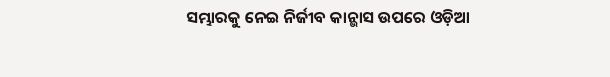ସମ୍ଭାରକୁ ନେଇ ନିର୍ଜୀବ କାନ୍ଭାସ ଉପରେ ଓଡ଼ିଆ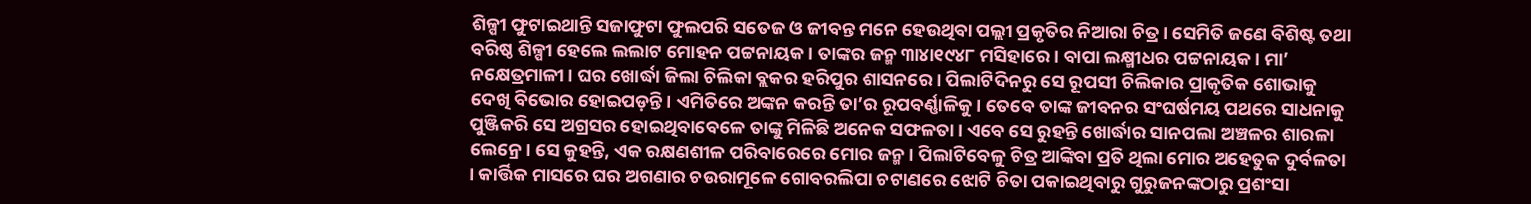ଶିଳ୍ପୀ ଫୁଟାଇଥାନ୍ତି ସଜାଫୁଟା ଫୁଲପରି ସତେଜ ଓ ଜୀବନ୍ତ ମନେ ହେଉଥିବା ପଲ୍ଲୀ ପ୍ରକୃତିର ନିଆରା ଚିତ୍ର। ସେମିତି ଜଣେ ବିଶିଷ୍ଟ ତଥା ବରିଷ୍ଠ ଶିଳ୍ପୀ ହେଲେ ଲଲାଟ ମୋହନ ପଟ୍ଟନାୟକ। ତାଙ୍କର ଜନ୍ମ ୩ା୪ା୧୯୪୮ ମସିହାରେ। ବାପା ଲକ୍ଷ୍ମୀଧର ପଟ୍ଟନାୟକ। ମା’ ନକ୍ଷେତ୍ରମାଳୀ। ଘର ଖୋର୍ଦ୍ଧା ଜିଲା ଚିଲିକା ବ୍ଲକର ହରିପୁର ଶାସନରେ। ପିଲାଟିଦିନରୁ ସେ ରୂପସୀ ଚିଲିକାର ପ୍ରାକୃତିକ ଶୋଭାକୁ ଦେଖି ବିଭୋର ହୋଇପଡ଼ନ୍ତି। ଏମିତିରେ ଅଙ୍କନ କରନ୍ତି ତା’ର ରୂପବର୍ଣ୍ଣାଳିକୁ। ତେବେ ତାଙ୍କ ଜୀବନର ସଂଘର୍ଷମୟ ପଥରେ ସାଧନାକୁ ପୁଞ୍ଜିକରି ସେ ଅଗ୍ରସର ହୋଇଥିବାବେଳେ ତାଙ୍କୁ ମିଳିଛି ଅନେକ ସଫଳତା। ଏବେ ସେ ରୁହନ୍ତି ଖୋର୍ଦ୍ଧାର ସାନପଲା ଅଞ୍ଚଳର ଶାରଳା ଲେନ୍ରେ। ସେ କୁହନ୍ତି, ଏକ ରକ୍ଷଣଶୀଳ ପରିବାରେରେ ମୋର ଜନ୍ମ। ପିଲାଟିବେଳୁ ଚିତ୍ର ଆଙ୍କିବା ପ୍ରତି ଥିଲା ମୋର ଅହେତୁକ ଦୁର୍ବଳତା । କାର୍ତ୍ତିକ ମାସରେ ଘର ଅଗଣାର ଚଉରାମୂଳେ ଗୋବରଲିପା ଚଟାଣରେ ଝୋଟି ଚିତା ପକାଇଥିବାରୁ ଗୁରୁଜନଙ୍କଠାରୁ ପ୍ରଶଂସା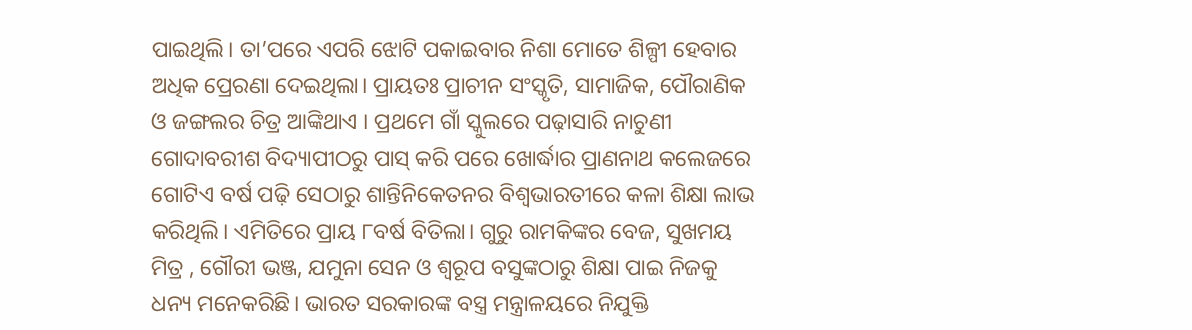ପାଇଥିଲି। ତା’ପରେ ଏପରି ଝୋଟି ପକାଇବାର ନିଶା ମୋତେ ଶିଳ୍ପୀ ହେବାର ଅଧିକ ପ୍ରେରଣା ଦେଇଥିଲା। ପ୍ରାୟତଃ ପ୍ରାଚୀନ ସଂସ୍କୃତି, ସାମାଜିକ, ପୌରାଣିକ ଓ ଜଙ୍ଗଲର ଚିତ୍ର ଆଙ୍କିଥାଏ । ପ୍ରଥମେ ଗାଁ ସ୍କୁଲରେ ପଢ଼ାସାରି ନାଚୁଣୀ ଗୋଦାବରୀଶ ବିଦ୍ୟାପୀଠରୁ ପାସ୍ କରି ପରେ ଖୋର୍ଦ୍ଧାର ପ୍ରାଣନାଥ କଲେଜରେ ଗୋଟିଏ ବର୍ଷ ପଢ଼ି ସେଠାରୁ ଶାନ୍ତିନିକେତନର ବିଶ୍ୱଭାରତୀରେ କଳା ଶିକ୍ଷା ଲାଭ କରିଥିଲି। ଏମିତିରେ ପ୍ରାୟ ୮ବର୍ଷ ବିତିଲା। ଗୁରୁ ରାମକିଙ୍କର ବେଜ, ସୁଖମୟ ମିତ୍ର , ଗୌରୀ ଭଞ୍ଜ, ଯମୁନା ସେନ ଓ ଶ୍ୱରୂପ ବସୁଙ୍କଠାରୁ ଶିକ୍ଷା ପାଇ ନିଜକୁ ଧନ୍ୟ ମନେକରିଛି। ଭାରତ ସରକାରଙ୍କ ବସ୍ତ୍ର ମନ୍ତ୍ରାଳୟରେ ନିଯୁକ୍ତି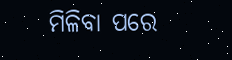ମିଳିବା ପରେ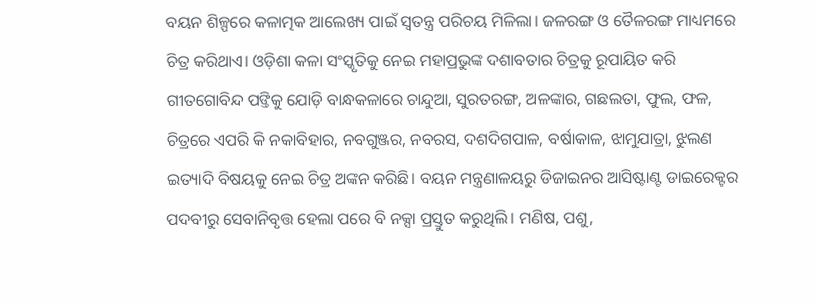ବୟନ ଶିଳ୍ପରେ କଳାତ୍ମକ ଆଲେଖ୍ୟ ପାଇଁ ସ୍ବତନ୍ତ୍ର ପରିଚୟ ମିଳିଲା। ଜଳରଙ୍ଗ ଓ ତୈଳରଙ୍ଗ ମାଧ୍ୟମରେ ଚିତ୍ର କରିଥାଏ। ଓଡ଼ିଶା କଳା ସଂସ୍କୃତିକୁ ନେଇ ମହାପ୍ରଭୁଙ୍କ ଦଶାବତାର ଚିତ୍ରକୁ ରୂପାୟିତ କରି ଗୀତଗୋବିନ୍ଦ ପଙ୍ତିକୁ ଯୋଡ଼ି ବାନ୍ଧକଳାରେ ଚାନ୍ଦୁଆ, ସୁରତରଙ୍ଗ, ଅଳଙ୍କାର, ଗଛଲତା, ଫୁଲ, ଫଳ, ଚିତ୍ରରେ ଏପରି କି ନକାବିହାର, ନବଗୁଞ୍ଜର, ନବରସ, ଦଶଦିଗପାଳ, ବର୍ଷାକାଳ, ଝାମୁଯାତ୍ରା, ଝୁଲଣ ଇତ୍ୟାଦି ବିଷୟକୁ ନେଇ ଚିତ୍ର ଅଙ୍କନ କରିଛି। ବୟନ ମନ୍ତ୍ରଣାଳୟରୁ ଡିଜାଇନର ଆସିଷ୍ଟାଣ୍ଟ ଡାଇରେକ୍ଟର ପଦବୀରୁ ସେବାନିବୃତ୍ତ ହେଲା ପରେ ବି ନକ୍ସା ପ୍ରସ୍ତୁତ କରୁଥିଲି। ମଣିଷ, ପଶୁ,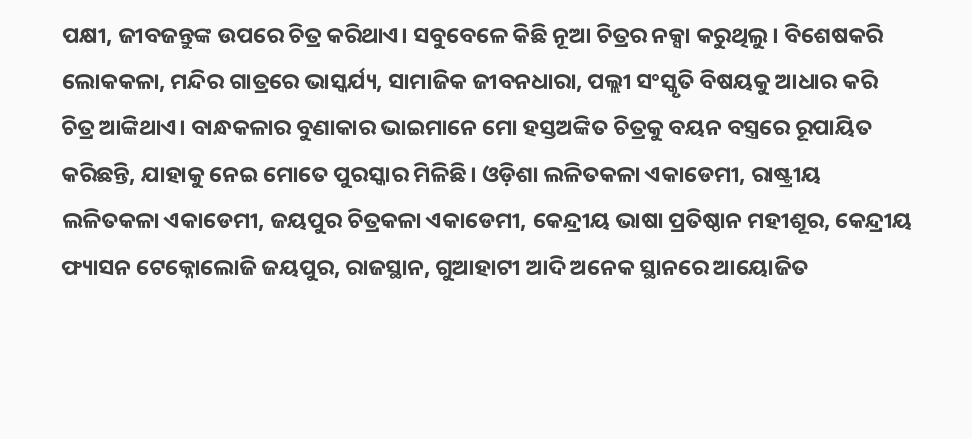ପକ୍ଷୀ, ଜୀବଜନ୍ତୁଙ୍କ ଉପରେ ଚିତ୍ର କରିଥାଏ। ସବୁବେଳେ କିଛି ନୂଆ ଚିତ୍ରର ନକ୍ସା କରୁଥିଲୁ। ବିଶେଷକରି ଲୋକକଳା, ମନ୍ଦିର ଗାତ୍ରରେ ଭାସ୍କର୍ଯ୍ୟ, ସାମାଜିକ ଜୀବନଧାରା, ପଲ୍ଲୀ ସଂସ୍କୃତି ବିଷୟକୁ ଆଧାର କରି ଚିତ୍ର ଆଙ୍କିଥାଏ। ବାନ୍ଧକଳାର ବୁଣାକାର ଭାଇମାନେ ମୋ ହସ୍ତଅଙ୍କିତ ଚିତ୍ରକୁ ବୟନ ବସ୍ତ୍ରରେ ରୂପାୟିତ କରିଛନ୍ତି, ଯାହାକୁ ନେଇ ମୋତେ ପୁରସ୍କାର ମିଳିଛି। ଓଡ଼ିଶା ଲଳିତକଳା ଏକାଡେମୀ, ରାଷ୍ଟ୍ରୀୟ ଲଳିତକଳା ଏକାଡେମୀ, ଜୟପୁର ଚିତ୍ରକଳା ଏକାଡେମୀ, କେନ୍ଦ୍ରୀୟ ଭାଷା ପ୍ରତିଷ୍ଠାନ ମହୀଶୂର, କେନ୍ଦ୍ରୀୟ ଫ୍ୟାସନ ଟେକ୍ନୋଲୋଜି ଜୟପୁର, ରାଜସ୍ଥାନ, ଗୁଆହାଟୀ ଆଦି ଅନେକ ସ୍ଥାନରେ ଆୟୋଜିତ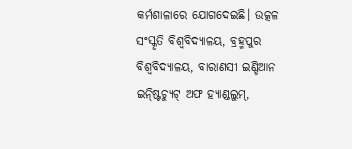କର୍ମଶାଳାରେ ଯୋଗଦେଇଛି। ଉତ୍କଳ ସଂସ୍କୃତି ବିଶ୍ୱବିଦ୍ୟାଳୟ, ବ୍ରହ୍ମପୁର ବିଶ୍ୱବିଦ୍ୟାଳୟ, ବାରାଣସୀ ଇଣ୍ଡିଆନ ଇନ୍ଷ୍ଟିଚ୍ୟୁଟ୍ ଅଫ ହ୍ୟାଣ୍ଡଲୁମ୍,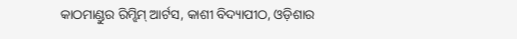କାଠମାଣ୍ଡୁର ରିମ୍ଝିମ୍ ଆର୍ଟସ, କାଶୀ ବିଦ୍ୟାପୀଠ, ଓଡ଼ିଶାର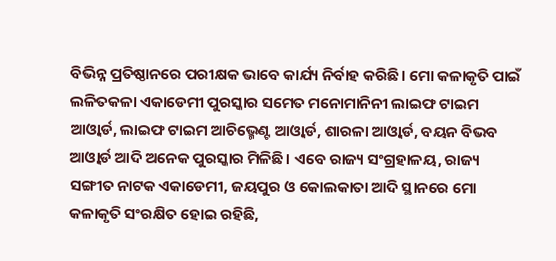ବିଭିନ୍ନ ପ୍ରତିଷ୍ଠାନରେ ପରୀକ୍ଷକ ଭାବେ କାର୍ଯ୍ୟ ନିର୍ବାହ କରିଛି। ମୋ କଳାକୃତି ପାଇଁ ଲଳିତକଳା ଏକାଡେମୀ ପୁରସ୍କାର ସମେତ ମନୋମାନିନୀ ଲାଇଫ ଟାଇମ ଆଓ୍ବାର୍ଡ, ଲାଇଫ ଟାଇମ ଆଚିଭ୍ମେଣ୍ଟ ଆଓ୍ବାର୍ଡ, ଶାରଳା ଆଓ୍ବାର୍ଡ, ବୟନ ବିଭବ ଆଓ୍ବାର୍ଡ ଆଦି ଅନେକ ପୁରସ୍କାର ମିଳିଛି। ଏବେ ରାଜ୍ୟ ସଂଗ୍ରହାଳୟ, ରାଜ୍ୟ ସଙ୍ଗୀତ ନାଟକ ଏକାଡେମୀ, ଜୟପୁର ଓ କୋଲକାତା ଆଦି ସ୍ଥାନରେ ମୋ କଳାକୃତି ସଂରକ୍ଷିତ ହୋଇ ରହିଛି,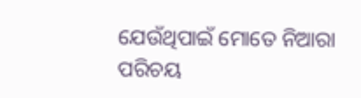ଯେଉଁଥିପାଇଁ ମୋତେ ନିଆରା ପରିଚୟ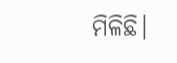ମିଳିଛି।